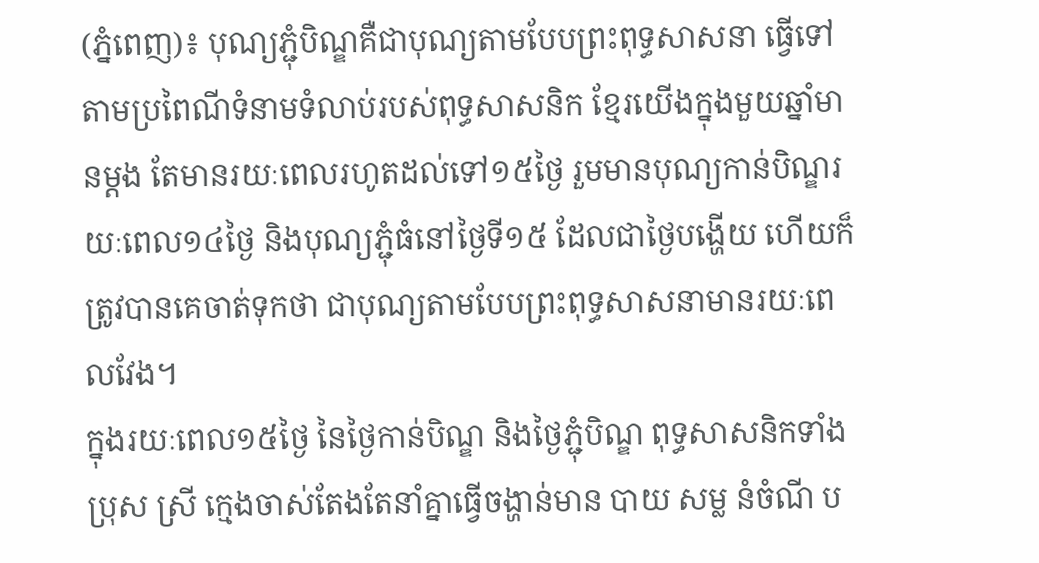(ភ្នំពេញ)៖ បុណ្យភ្ជុំបិណ្ឌគឺជាបុណ្យតាមបែបព្រះពុទ្ធសាសនា ធ្វើទៅតាមប្រពៃណីទំនាមទំលាប់របស់ពុទ្ធសាសនិក ខ្មែរយើងក្នុងមួយឆ្នាំមានម្ដង តែមានរយៈពេលរហូតដល់ទៅ១៥ថ្ងៃ រួមមានបុណ្យកាន់បិណ្ឌរយៈពេល១៤ថ្ងៃ និងបុណ្យភ្ជុំធំនៅថ្ងៃទី១៥ ដែលជាថ្ងៃបង្ហើយ ហើយក៏ត្រូវបានគេចាត់ទុកថា ជាបុណ្យតាមបែបព្រះពុទ្ធសាសនាមានរយៈពេលវែង។
ក្នុងរយៈពេល១៥ថ្ងៃ នៃថ្ងៃកាន់បិណ្ឌ និងថ្ងៃភ្ជុំបិណ្ឌ ពុទ្ធសាសនិកទាំងប្រុស ស្រី ក្មេងចាស់តែងតែនាំគ្នាធ្វើចង្ហាន់មាន បាយ សម្ល នំចំណី ប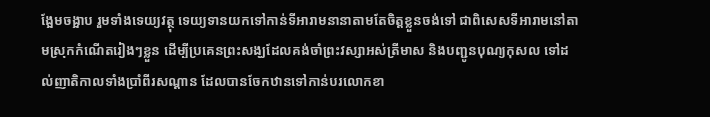ង្អែមចង្អាប រួមទាំងទេយ្យវត្ថុ ទេយ្យទានយកទៅកាន់ទីអារាមនានាតាមតែចិត្តខ្លួនចង់ទៅ ជាពិសេសទីអារាមនៅតាមស្រុកកំណើតរៀងៗខ្លួន ដើម្បីប្រគេនព្រះសង្ឃដែលគង់ចាំព្រះវស្សាអស់ត្រីមាស និងបញ្ជូនបុណ្យកុសល ទៅដល់ញាតិកាលទាំងប្រាំពីរសណ្ដាន ដែលបានចែកឋានទៅកាន់បរលោកខា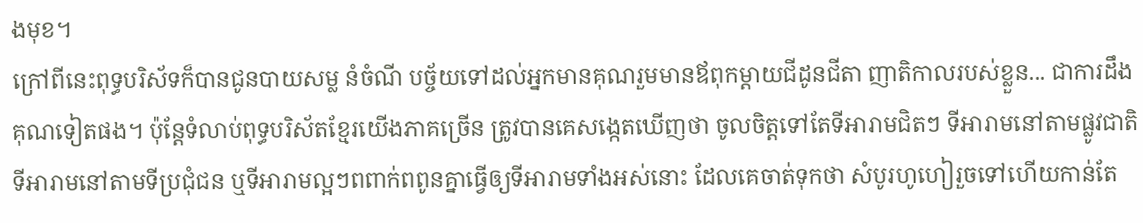ងមុខ។
ក្រៅពីនេះពុទ្ធបរិស័ទក៏បានជូនបាយសម្ល នំចំណី បច្ច័យទៅដល់អ្នកមានគុណរួមមានឪពុកម្ដាយជីដូនជីតា ញាតិកាលរបស់ខ្លួន... ជាការដឹងគុណទៀតផង។ ប៉ុន្តែទំលាប់ពុទ្ធបរិស័តខ្មែរយើងភាគច្រើន ត្រូវបានគេសង្កេតឃើញថា ចូលចិត្តទៅតែទីអារាមជិតៗ ទីអារាមនៅតាមផ្លូវជាតិ ទីអារាមនៅតាមទីប្រជុំជន ឬទីអារាមល្អៗពពាក់ពពូនគ្នាធ្វើឲ្យទីអារាមទាំងអស់នោះ ដែលគេចាត់ទុកថា សំបូរហូហៀរួចទៅហើយកាន់តែ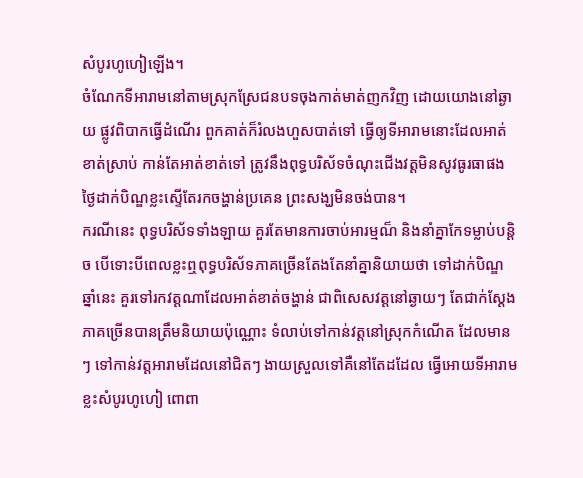សំបូរហូហៀឡើង។
ចំណែកទីអារាមនៅតាមស្រុកស្រែជនបទចុងកាត់មាត់ញកវិញ ដោយយោងនៅឆ្ងាយ ផ្លូវពិបាកធ្វើដំណើរ ពួកគាត់ក៏រំលងហួសបាត់ទៅ ធ្វើឲ្យទីអារាមនោះដែលអាត់ខាត់ស្រាប់ កាន់តែអាត់ខាត់ទៅ ត្រូវនឹងពុទ្ធបរិស័ទចំណុះជើងវត្តមិនសូវធូរធាផង ថ្ងៃដាក់បិណ្ឌខ្លះស្ទើតែរកចង្ហាន់ប្រគេន ព្រះសង្ឃមិនចង់បាន។
ករណីនេះ ពុទ្ធបរិស័ទទាំងឡាយ គួរតែមានការចាប់អារម្មណ៏ និងនាំគ្នាកែទម្លាប់បន្តិច បើទោះបីពេលខ្លះឮពុទ្ធបរិស័ទភាគច្រើនតែងតែនាំគ្នានិយាយថា ទៅដាក់បិណ្ឌឆ្នាំនេះ គួរទៅរកវត្តណាដែលអាត់ខាត់ចង្ហាន់ ជាពិសេសវត្តនៅឆ្ងាយៗ តែជាក់ស្ដែងភាគច្រើនបានត្រឹមនិយាយប៉ុណ្ណោះ ទំលាប់ទៅកាន់វត្តនៅស្រុកកំណើត ដែលមានៗ ទៅកាន់វត្តអារាមដែលនៅជិតៗ ងាយស្រួលទៅគឺនៅតែដដែល ធ្វើអោយទីអារាមខ្លះសំបូរហូហៀ ពោពា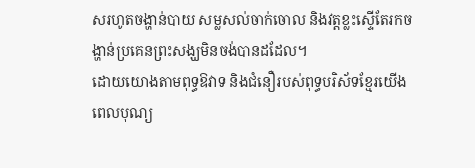សរហូតចង្ហាន់បាយ សម្លសល់ចាក់ចោល និងវត្តខ្លះស្ទើតែរកចង្ហាន់ប្រគេនព្រះសង្ឃមិនចង់បានដដែល។
ដោយយោងតាមពុទ្ធឱវាទ និងជំនឿរបស់ពុទ្ធបរិស័ទខ្មែរយើង ពេលបុណ្យ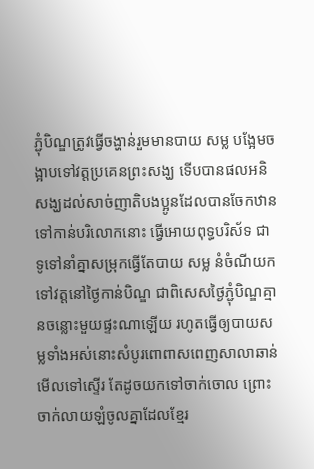ភ្ជុំបិណ្ឌត្រូវធ្វើចង្ហាន់រួមមានបាយ សម្ល បង្អែមចង្អាបទៅវត្តប្រគេនព្រះសង្ឃ ទើបបានផលអនិសង្ឃដល់សាច់ញាតិបងប្អូនដែលបានចែកឋានទៅកាន់បរិលោកនោះ ធ្វើអោយពុទ្ធបរិស័ទ ជាទូទៅនាំគ្នាសម្រុកធ្វើតែបាយ សម្ល នំចំណីយក ទៅវត្តនៅថ្ងៃកាន់បិណ្ឌ ជាពិសេសថ្ងៃភ្ជុំបិណ្ឌគ្មានចន្លោះមួយផ្ទះណាឡើយ រហូតធ្វើឲ្យបាយសម្លទាំងអស់នោះសំបូរពោពាសពេញសាលាឆាន់ មើលទៅស្ទើរ តែដូចយកទៅចាក់ចោល ព្រោះចាក់លាយឡំចូលគ្នាដែលខ្មែរ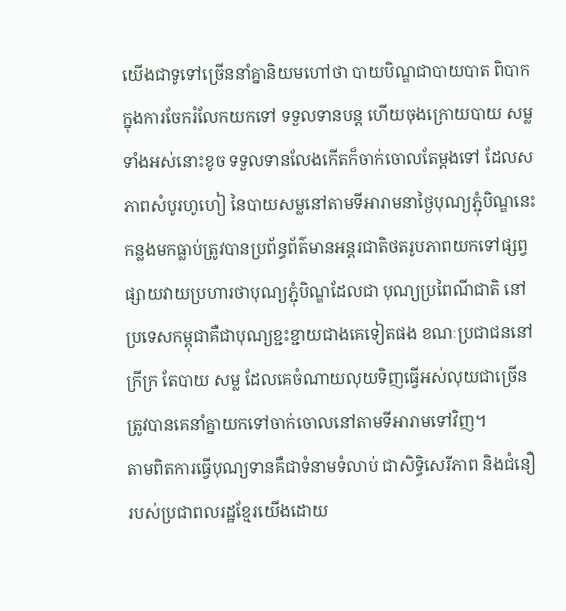យើងជាទូទៅច្រើននាំគ្នានិយមហៅថា បាយបិណ្ឌជាបាយបាត ពិបាកក្នុងការចែករំលែកយកទៅ ទទួលទានបន្ត ហើយចុងក្រោយបាយ សម្លទាំងអស់នោះខូច ទទួលទានលែងកើតក៏ចាក់ចោលតែម្ដងទៅ ដែលសភាពសំបូរហូហៀ នៃបាយសម្លនៅតាមទីអារាមនាថ្ងៃបុណ្យភ្ជុំបិណ្ឌនេះ កន្លងមកធ្លាប់ត្រូវបានប្រព័ន្ធព័ត៌មានអន្តរជាតិថតរូបភាពយកទៅផ្សព្វផ្សាយវាយប្រហារថាបុណ្យភ្ជុំបិណ្ឌដែលជា បុណ្យប្រពៃណីជាតិ នៅប្រទេសកម្ពុជាគឺជាបុណ្យខ្ជះខ្ជាយជាងគេទៀតផង ខណៈប្រជាជននៅក្រីក្រ តែបាយ សម្ល ដែលគេចំណាយលុយទិញធ្វើអស់លុយជាច្រើន ត្រូវបានគេនាំគ្នាយកទៅចាក់ចោលនៅតាមទីអារាមទៅវិញ។
តាមពិតការធ្វើបុណ្យទានគឺជាទំនាមទំលាប់ ជាសិទ្ធិសេរីភាព និងជំនឿរបស់ប្រជាពលរដ្ឋខ្មែរយើងដោយ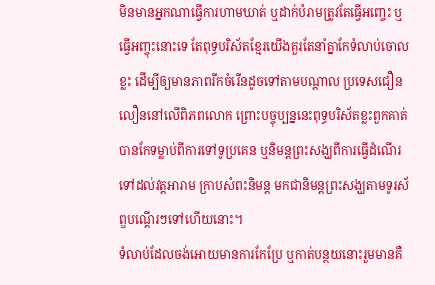មិនមានអ្នកណាធ្វើការហាមឃាត់ ឬដាក់បំរាមត្រូវតែធ្វើអញ្ចេះ ឬធ្វើអញ្ចុះនោះទេ តែពុទ្ធបរិស័តខ្មែរយើងគួរតែនាំគ្នាកែទំលាប់ចោលខ្លះ ដើម្បីឲ្យមានភាពរីកចំរើនដូចទៅតាមបណ្ដាល ប្រទេសជឿនលឿននៅលើពិភពលោក ព្រោះបច្ចុប្បន្ននេះពុទ្ធបរិស័តខ្លះពួកគាត់បានកែទម្លាប់ពីការទៅទូប្រគេន ឬនិមន្តព្រះសង្ឃពីការធ្វើដំណើរទៅដល់វត្តអារាម ក្រាបសំពះនិមន្ត មកជានិមន្តព្រះសង្ឃតាមទូរស័ព្ឌបណ្ដើរៗទៅហើយនោះ។
ទំលាប់ដែលចង់អោយមានការកែប្រែ ឬកាត់បន្ថយនោះរួមមានគឺ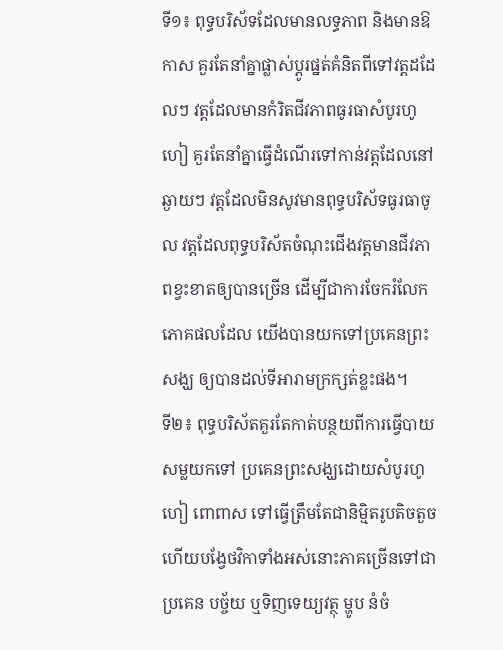ទី១៖ ពុទ្ធបរិស័ទដែលមានលទ្ធភាព និងមានឱកាស គួរតែនាំគ្នាផ្លាស់ប្ដូរផ្នត់គំនិតពីទៅវត្តដដែលៗ វត្តដែលមានកំរិតជីវភាពធូរធាសំបូរហូហៀ គួរតែនាំគ្នាធ្វើដំណើរទៅកាន់វត្តដែលនៅឆ្ងាយៗ វត្តដែលមិនសូវមានពុទ្ធបរិស័ទធូរធាចូល វត្តដែលពុទ្ធបរិស័តចំណុះជើងវត្តមានជីវភាពខ្វះខាតឲ្យបានច្រើន ដើម្បីជាការចែករំលែកភោគផលដែល យើងបានយកទៅប្រគេនព្រះសង្ឃ ឲ្យបានដល់ទីអារាមក្រក្សត់ខ្លះផង។
ទី២៖ ពុទ្ធបរិស័តគួរតែកាត់បន្ថយពីការធ្វើបាយសម្លយកទៅ ប្រគេនព្រះសង្ឃដោយសំបូរហូហៀ ពោពាស ទៅធ្វើត្រឹមតែជានិម្មិតរូបតិចតួច ហើយបង្វែថវិកាទាំងអស់នោះភាគច្រើនទៅជាប្រគេន បច្ច័យ ឬទិញទេយ្យវត្ថុ ម្ហូប នំចំ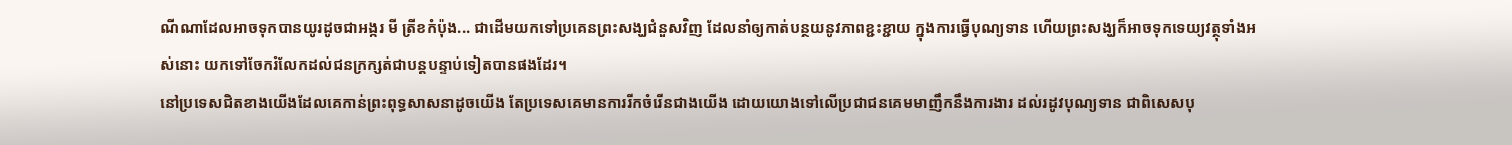ណីណាដែលអាចទុកបានយូរដូចជាអង្ករ មី ត្រីខកំប៉ុង... ជាដើមយកទៅប្រគេនព្រះសង្ឃជំនួសវិញ ដែលនាំឲ្យកាត់បន្ថយនូវភាពខ្ជះខ្ជាយ ក្នុងការធ្វើបុណ្យទាន ហើយព្រះសង្ឃក៏អាចទុកទេយ្យវត្ថុទាំងអស់នោះ យកទៅចែករំលែកដល់ជនក្រក្សត់ជាបន្តបន្ទាប់ទៀតបានផងដែរ។
នៅប្រទេសជិតខាងយើងដែលគេកាន់ព្រះពុទ្ធសាសនាដូចយើង តែប្រទេសគេមានការរីកចំរើនជាងយើង ដោយយោងទៅលើប្រជាជនគេមមាញឹកនឹងការងារ ដល់រដូវបុណ្យទាន ជាពិសេសបុ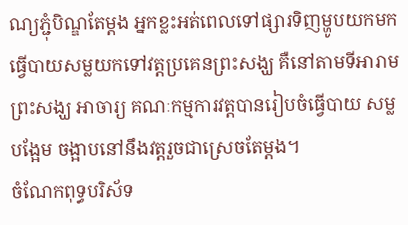ណ្យភ្ជុំបិណ្ឌតែម្ដង អ្នកខ្លះអត់ពេលទៅផ្សារទិញម្ហូបយកមកធ្វើបាយសម្លយកទៅវត្តប្រគេនព្រះសង្ឃ គឺនៅតាមទីអារាម ព្រះសង្ឃ អាចារ្យ គណៈកម្មការវត្តបានរៀបចំធ្វើបាយ សម្ល បង្អែម ចង្អាបនៅនឹងវត្តរួចជាស្រេចតែម្ដង។
ចំណែកពុទ្ធបរិស័ទ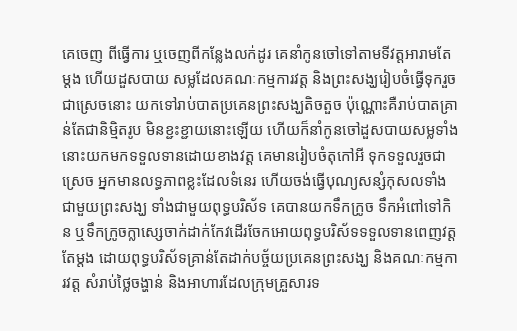គេចេញ ពីធ្វើការ ឬចេញពីកន្លែងលក់ដូរ គេនាំកូនចៅទៅតាមទីវត្តអារាមតែម្ដង ហើយដួសបាយ សម្លដែលគណៈកម្មការវត្ត និងព្រះសង្ឃរៀបចំធ្វើទុករួចជាស្រេចនោះ យកទៅរាប់បាតប្រគេនព្រះសង្ឃតិចតួច ប៉ុណ្ណោះគឺរាប់បាតគ្រាន់តែជានិម្មិតរូប មិនខ្ជះខ្ជាយនោះឡើយ ហើយក៏នាំកូនចៅដួសបាយសម្លទាំងនោះយកមកទទួលទានដោយខាងវត្ត គេមានរៀបចំតុកៅអី ទុកទទួលរួចជាស្រេច អ្នកមានលទ្ធភាពខ្លះដែលទំនេរ ហើយចង់ធ្វើបុណ្យសន្សំកុសលទាំងជាមួយព្រះសង្ឃ ទាំងជាមួយពុទ្ធបរិស័ទ គេបានយកទឹកក្រូច ទឹកអំពៅទៅកិន ឬទឹកក្រូចក្លាស្សេចាក់ដាក់កែវដើរចែកអោយពុទ្ធបរិស័ទទទួលទានពេញវត្តតែម្ដង ដោយពុទ្ធបរិស័ទគ្រាន់តែដាក់បច្ច័យប្រគេនព្រះសង្ឃ និងគណៈកម្មការវត្ត សំរាប់ថ្លៃចង្ហាន់ និងអាហារដែលក្រុមគ្រួសារទ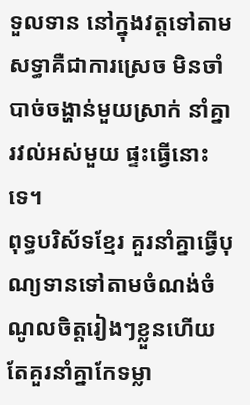ទួលទាន នៅក្នុងវត្តទៅតាមសទ្ធាគឺជាការស្រេច មិនចាំបាច់ចង្ហាន់មួយស្រាក់ នាំគ្នារវល់អស់មួយ ផ្ទះធ្វើនោះទេ។
ពុទ្ធបរិស័ទខ្មែរ គួរនាំគ្នាធ្វើបុណ្យទានទៅតាមចំណង់ចំណូលចិត្តរៀងៗខ្លួនហើយ តែគួរនាំគ្នាកែទម្លា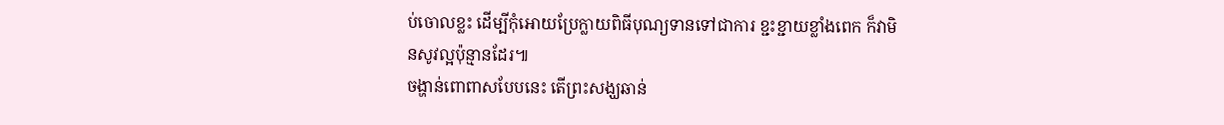ប់ចោលខ្លះ ដើម្បីកុំអោយប្រែក្លាយពិធីបុណ្យទានទៅជាការ ខ្ជះខ្ជាយខ្លាំងពេក ក៏វាមិនសូវល្អប៉ុន្មានដែរ៕
ចង្ហាន់ពោពាសបែបនេះ តើព្រះសង្ឃឆាន់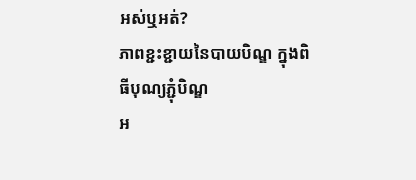អស់ឬអត់?
ភាពខ្ជះខ្ជាយនៃបាយបិណ្ឌ ក្នុងពិធីបុណ្យភ្ជុំបិណ្ឌ
អ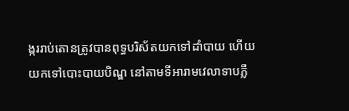ង្កររាប់តោនត្រូវបានពុទ្ធបរិស័តយកទៅដាំបាយ ហើយយកទៅបោះបាយបិណ្ឌ នៅតាមទីអារាមវេលាទាបភ្លឺ